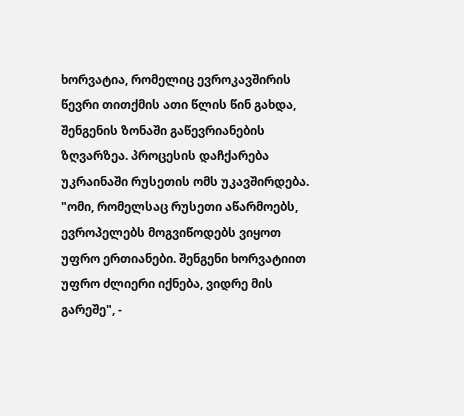ხორვატია, რომელიც ევროკავშირის წევრი თითქმის ათი წლის წინ გახდა, შენგენის ზონაში გაწევრიანების ზღვარზეა. პროცესის დაჩქარება უკრაინაში რუსეთის ომს უკავშირდება.
"ომი, რომელსაც რუსეთი აწარმოებს, ევროპელებს მოგვიწოდებს ვიყოთ უფრო ერთიანები. შენგენი ხორვატიით უფრო ძლიერი იქნება, ვიდრე მის გარეშე", -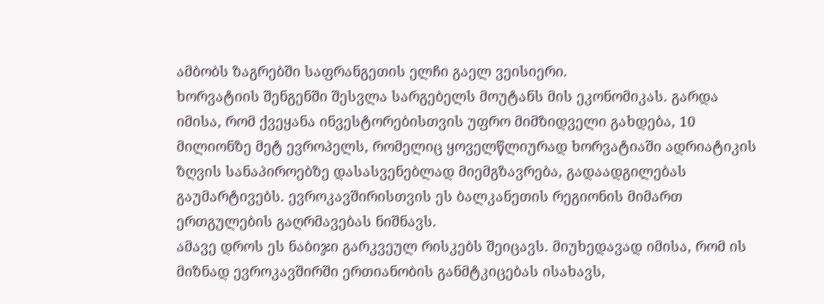ამბობს ზაგრებში საფრანგეთის ელჩი გაელ ვეისიერი.
ხორვატიის შენგენში შესვლა სარგებელს მოუტანს მის ეკონომიკას. გარდა იმისა, რომ ქვეყანა ინვესტორებისთვის უფრო მიმზიდველი გახდება, 10 მილიონზე მეტ ევროპელს, რომელიც ყოველწლიურად ხორვატიაში ადრიატიკის ზღვის სანაპიროებზე დასასვენებლად მიემგზავრება, გადაადგილებას გაუმარტივებს. ევროკავშირისთვის ეს ბალკანეთის რეგიონის მიმართ ერთგულების გაღრმავებას ნიშნავს.
ამავე დროს ეს ნაბიჯი გარკვეულ რისკებს შეიცავს. მიუხედავად იმისა, რომ ის მიზნად ევროკავშირში ერთიანობის განმტკიცებას ისახავს,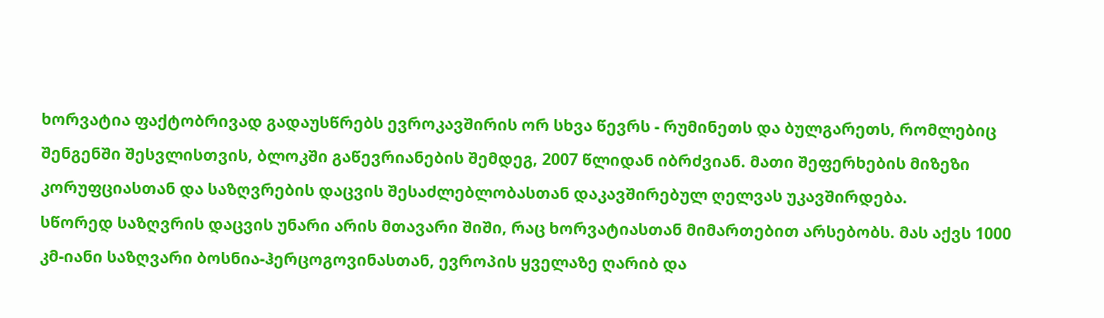ხორვატია ფაქტობრივად გადაუსწრებს ევროკავშირის ორ სხვა წევრს - რუმინეთს და ბულგარეთს, რომლებიც შენგენში შესვლისთვის, ბლოკში გაწევრიანების შემდეგ, 2007 წლიდან იბრძვიან. მათი შეფერხების მიზეზი კორუფციასთან და საზღვრების დაცვის შესაძლებლობასთან დაკავშირებულ ღელვას უკავშირდება.
სწორედ საზღვრის დაცვის უნარი არის მთავარი შიში, რაც ხორვატიასთან მიმართებით არსებობს. მას აქვს 1000 კმ-იანი საზღვარი ბოსნია-ჰერცოგოვინასთან, ევროპის ყველაზე ღარიბ და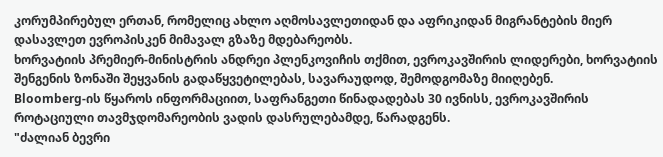კორუმპირებულ ერთან, რომელიც ახლო აღმოსავლეთიდან და აფრიკიდან მიგრანტების მიერ დასავლეთ ევროპისკენ მიმავალ გზაზე მდებარეობს.
ხორვატიის პრემიერ-მინისტრის ანდრეი პლენკოვიჩის თქმით, ევროკავშირის ლიდერები, ხორვატიის შენგენის ზონაში შეყვანის გადაწყვეტილებას, სავარაუდოდ, შემოდგომაზე მიიღებენ.
Bloomberg-ის წყაროს ინფორმაციით, საფრანგეთი წინადადებას 30 ივნისს, ევროკავშირის როტაციული თავმჯდომარეობის ვადის დასრულებამდე, წარადგენს.
"ძალიან ბევრი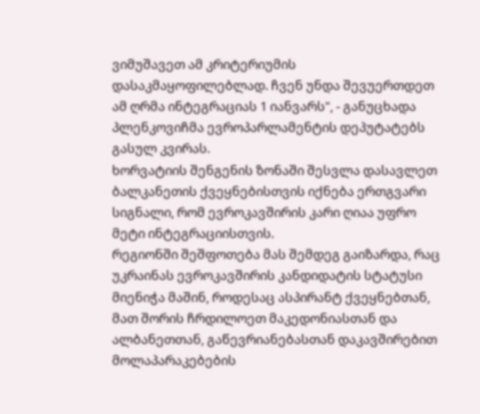ვიმუშავეთ ამ კრიტერიუმის დასაკმაყოფილებლად. ჩვენ უნდა შევუერთდეთ ამ ღრმა ინტეგრაციას 1 იანვარს", - განუცხადა პლენკოვიჩმა ევროპარლამენტის დეპუტატებს გასულ კვირას.
ხორვატიის შენგენის ზონაში შესვლა დასავლეთ ბალკანეთის ქვეყნებისთვის იქნება ერთგვარი სიგნალი, რომ ევროკავშირის კარი ღიაა უფრო მეტი ინტეგრაციისთვის.
რეგიონში შეშფოთება მას შემდეგ გაიზარდა, რაც უკრაინას ევროკავშირის კანდიდატის სტატუსი მიენიჭა მაშინ, როდესაც ასპირანტ ქვეყნებთან, მათ შორის ჩრდილოეთ მაკედონიასთან და ალბანეთთან, გაწევრიანებასთან დაკავშირებით მოლაპარაკებების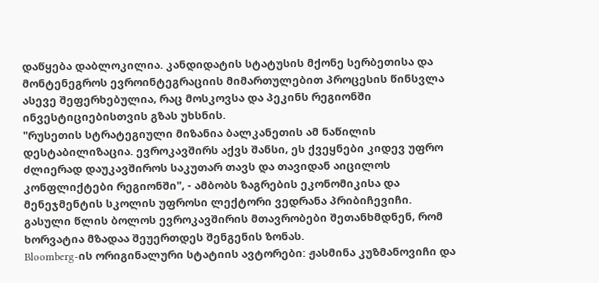დაწყება დაბლოკილია. კანდიდატის სტატუსის მქონე სერბეთისა და მონტენეგროს ევროინტეგრაციის მიმართულებით პროცესის წინსვლა ასევე შეფერხებულია, რაც მოსკოვსა და პეკინს რეგიონში ინვესტიციებისთვის გზას უხსნის.
"რუსეთის სტრატეგიული მიზანია ბალკანეთის ამ ნაწილის დესტაბილიზაცია. ევროკავშირს აქვს შანსი, ეს ქვეყნები კიდევ უფრო ძლიერად დაუკავშიროს საკუთარ თავს და თავიდან აიცილოს კონფლიქტები რეგიონში", - ამბობს ზაგრების ეკონომიკისა და მენეჯმენტის სკოლის უფროსი ლექტორი ვედრანა პრიბიჩევიჩი.
გასული წლის ბოლოს ევროკავშირის მთავრობები შეთანხმდნენ, რომ ხორვატია მზადაა შეუერთდეს შენგენის ზონას.
Bloomberg-ის ორიგინალური სტატიის ავტორები: ჟასმინა კუზმანოვიჩი და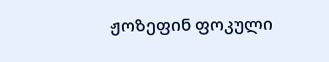ჟოზეფინ ფოკული